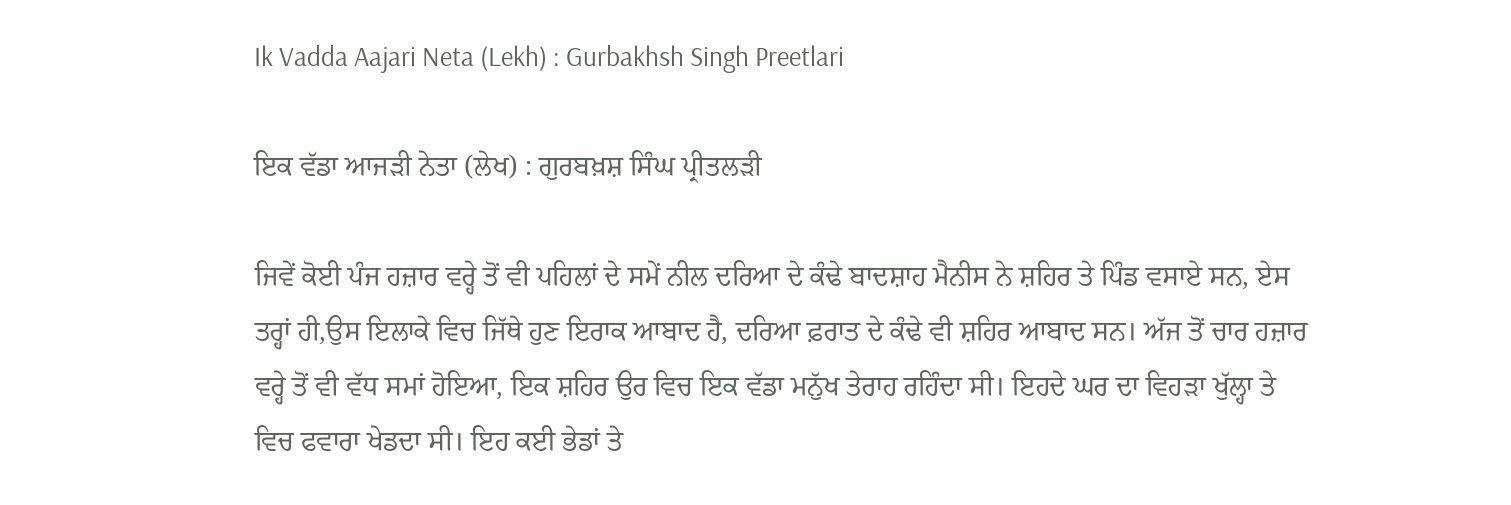Ik Vadda Aajari Neta (Lekh) : Gurbakhsh Singh Preetlari

ਇਕ ਵੱਡਾ ਆਜੜੀ ਨੇਤਾ (ਲੇਖ) : ਗੁਰਬਖ਼ਸ਼ ਸਿੰਘ ਪ੍ਰੀਤਲੜੀ

ਜਿਵੇਂ ਕੋਈ ਪੰਜ ਹਜ਼ਾਰ ਵਰ੍ਹੇ ਤੋਂ ਵੀ ਪਹਿਲਾਂ ਦੇ ਸਮੇਂ ਨੀਲ ਦਰਿਆ ਦੇ ਕੰਢੇ ਬਾਦਸ਼ਾਹ ਮੈਨੀਸ ਨੇ ਸ਼ਹਿਰ ਤੇ ਪਿੰਡ ਵਸਾਏ ਸਨ, ਏਸ ਤਰ੍ਹਾਂ ਹੀ,ਉਸ ਇਲਾਕੇ ਵਿਚ ਜਿੱਥੇ ਹੁਣ ਇਰਾਕ ਆਬਾਦ ਹੈ, ਦਰਿਆ ਫ਼ਰਾਤ ਦੇ ਕੰਢੇ ਵੀ ਸ਼ਹਿਰ ਆਬਾਦ ਸਨ। ਅੱਜ ਤੋਂ ਚਾਰ ਹਜ਼ਾਰ ਵਰ੍ਹੇ ਤੋਂ ਵੀ ਵੱਧ ਸਮਾਂ ਹੋਇਆ, ਇਕ ਸ਼ਹਿਰ ਉਰ ਵਿਚ ਇਕ ਵੱਡਾ ਮਨੁੱਖ ਤੇਰਾਹ ਰਹਿੰਦਾ ਸੀ। ਇਹਦੇ ਘਰ ਦਾ ਵਿਹੜਾ ਖੁੱਲ੍ਹਾ ਤੇ ਵਿਚ ਫਵਾਰਾ ਖੇਡਦਾ ਸੀ। ਇਹ ਕਈ ਭੇਡਾਂ ਤੇ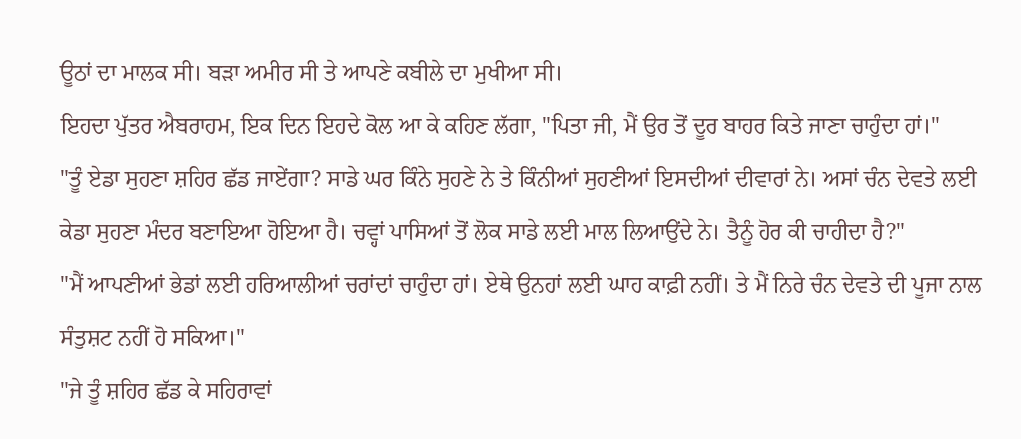ਊਠਾਂ ਦਾ ਮਾਲਕ ਸੀ। ਬੜਾ ਅਮੀਰ ਸੀ ਤੇ ਆਪਣੇ ਕਬੀਲੇ ਦਾ ਮੁਖੀਆ ਸੀ।
ਇਹਦਾ ਪੁੱਤਰ ਐਬਰਾਹਮ, ਇਕ ਦਿਨ ਇਹਦੇ ਕੋਲ ਆ ਕੇ ਕਹਿਣ ਲੱਗਾ, "ਪਿਤਾ ਜੀ, ਮੈਂ ਉਰ ਤੋਂ ਦੂਰ ਬਾਹਰ ਕਿਤੇ ਜਾਣਾ ਚਾਹੁੰਦਾ ਹਾਂ।"
"ਤੂੰ ਏਡਾ ਸੁਹਣਾ ਸ਼ਹਿਰ ਛੱਡ ਜਾਏਂਗਾ? ਸਾਡੇ ਘਰ ਕਿੰਨੇ ਸੁਹਣੇ ਨੇ ਤੇ ਕਿੰਨੀਆਂ ਸੁਹਣੀਆਂ ਇਸਦੀਆਂ ਦੀਵਾਰਾਂ ਨੇ। ਅਸਾਂ ਚੰਨ ਦੇਵਤੇ ਲਈ ਕੇਡਾ ਸੁਹਣਾ ਮੰਦਰ ਬਣਾਇਆ ਹੋਇਆ ਹੈ। ਚਵ੍ਹਾਂ ਪਾਸਿਆਂ ਤੋਂ ਲੋਕ ਸਾਡੇ ਲਈ ਮਾਲ ਲਿਆਉਂਦੇ ਨੇ। ਤੈਨੂੰ ਹੋਰ ਕੀ ਚਾਹੀਦਾ ਹੈ?"
"ਮੈਂ ਆਪਣੀਆਂ ਭੇਡਾਂ ਲਈ ਹਰਿਆਲੀਆਂ ਚਰਾਂਦਾਂ ਚਾਹੁੰਦਾ ਹਾਂ। ਏਥੇ ਉਨਹਾਂ ਲਈ ਘਾਹ ਕਾਫ਼ੀ ਨਹੀਂ। ਤੇ ਮੈਂ ਨਿਰੇ ਚੰਨ ਦੇਵਤੇ ਦੀ ਪੂਜਾ ਨਾਲ ਸੰਤੁਸ਼ਟ ਨਹੀਂ ਹੋ ਸਕਿਆ।"
"ਜੇ ਤੂੰ ਸ਼ਹਿਰ ਛੱਡ ਕੇ ਸਹਿਰਾਵਾਂ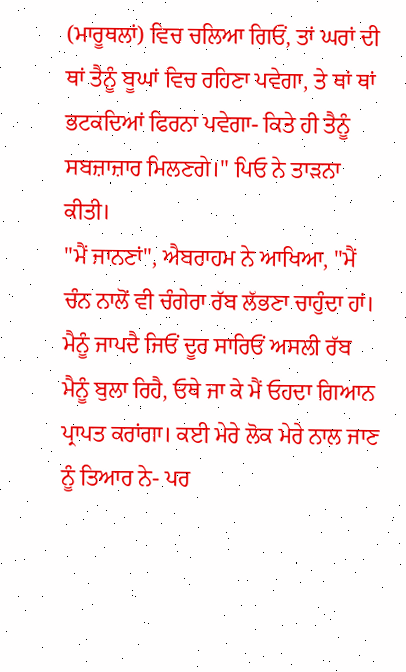(ਮਾਰੂਥਲਾਂ) ਵਿਚ ਚਲਿਆ ਗਿਓਂ, ਤਾਂ ਘਰਾਂ ਦੀ ਥਾਂ ਤੈਨੂੰ ਬੂਘਾਂ ਵਿਚ ਰਹਿਣਾ ਪਵੇਗਾ, ਤੇ ਥਾਂ ਥਾਂ ਭਟਕਦਿਆਂ ਫਿਰਨਾ ਪਵੇਗਾ- ਕਿਤੇ ਹੀ ਤੈਨੂੰ ਸਬਜ਼ਾਜ਼ਾਰ ਮਿਲਣਗੇ।" ਪਿਓ ਨੇ ਤਾੜਨਾ ਕੀਤੀ।
"ਮੈਂ ਜਾਨਣਾਂ", ਐਬਰਾਹਮ ਨੇ ਆਖਿਆ, "ਮੈਂ ਚੰਨ ਨਾਲੋਂ ਵੀ ਚੰਗੇਰਾ ਰੱਬ ਲੱਭਣਾ ਚਾਹੁੰਦਾ ਹਾਂ। ਮੈਨੂੰ ਜਾਪਦੈ ਜਿਓਂ ਦੂਰ ਸਾਰਿਓਂ ਅਸਲੀ ਰੱਬ ਮੈਨੂੰ ਬੁਲਾ ਰਿਹੈ, ਓਥੇ ਜਾ ਕੇ ਮੈਂ ਓਹਦਾ ਗਿਆਨ ਪ੍ਰਾਪਤ ਕਰਾਂਗਾ। ਕਈ ਮੇਰੇ ਲੋਕ ਮੇਰੇ ਨਾਲ ਜਾਣ ਨੂੰ ਤਿਆਰ ਨੇ- ਪਰ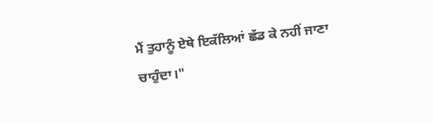ਮੈਂ ਤੁਹਾਨੂੰ ਏਥੇ ਇਕੱਲਿਆਂ ਛੱਡ ਕੇ ਨਹੀਂ ਜਾਣਾ ਚਾਹੁੰਦਾ।"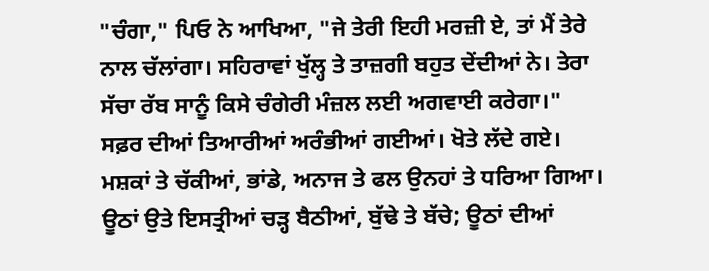"ਚੰਗਾ," ਪਿਓ ਨੇ ਆਖਿਆ, "ਜੇ ਤੇਰੀ ਇਹੀ ਮਰਜ਼ੀ ਏ, ਤਾਂ ਮੈਂ ਤੇਰੇ ਨਾਲ ਚੱਲਾਂਗਾ। ਸਹਿਰਾਵਾਂ ਖੁੱਲ੍ਹ ਤੇ ਤਾਜ਼ਗੀ ਬਹੁਤ ਦੇਂਦੀਆਂ ਨੇ। ਤੇਰਾ ਸੱਚਾ ਰੱਬ ਸਾਨੂੰ ਕਿਸੇ ਚੰਗੇਰੀ ਮੰਜ਼ਲ ਲਈ ਅਗਵਾਈ ਕਰੇਗਾ।"
ਸਫ਼ਰ ਦੀਆਂ ਤਿਆਰੀਆਂ ਅਰੰਭੀਆਂ ਗਈਆਂ। ਖੋਤੇ ਲੱਦੇ ਗਏ। ਮਸ਼ਕਾਂ ਤੇ ਚੱਕੀਆਂ, ਭਾਂਡੇ, ਅਨਾਜ ਤੇ ਫਲ ਉਨਹਾਂ ਤੇ ਧਰਿਆ ਗਿਆ। ਊਠਾਂ ਉਤੇ ਇਸਤ੍ਰੀਆਂ ਚੜ੍ਹ ਬੈਠੀਆਂ, ਬੁੱਢੇ ਤੇ ਬੱਚੇ; ਊਠਾਂ ਦੀਆਂ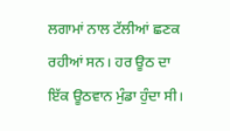ਲਗਾਮਾਂ ਨਾਲ ਟੱਲੀਆਂ ਛਣਕ ਰਹੀਆਂ ਸਨ। ਹਰ ਊਠ ਦਾ ਇੱਕ ਊਠਵਾਨ ਮੁੰਡਾ ਹੁੰਦਾ ਸੀ।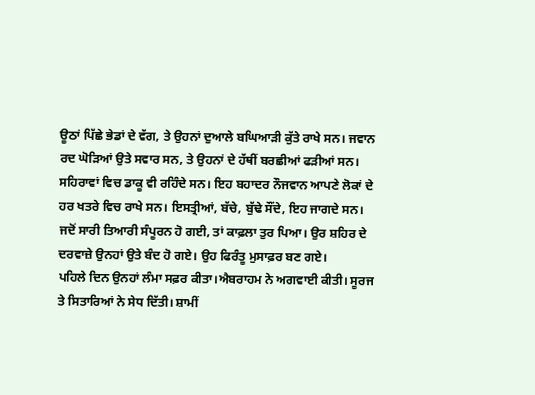ਊਠਾਂ ਪਿੱਛੇ ਭੇਡਾਂ ਦੇ ਵੱਗ, ਤੇ ਉਹਨਾਂ ਦੁਆਲੇ ਬਘਿਆੜੀ ਕੁੱਤੇ ਰਾਖੇ ਸਨ। ਜਵਾਨ ਰਦ ਘੋੜਿਆਂ ਉਤੇ ਸਵਾਰ ਸਨ, ਤੇ ਉਹਨਾਂ ਦੇ ਹੱਥੀਂ ਬਰਛੀਆਂ ਫੜੀਆਂ ਸਨ। ਸਹਿਰਾਵਾਂ ਵਿਚ ਡਾਕੂ ਵੀ ਰਹਿੰਦੇ ਸਨ। ਇਹ ਬਹਾਦਰ ਨੌਜਵਾਨ ਆਪਣੇ ਲੋਕਾਂ ਦੇ ਹਰ ਖਤਰੇ ਵਿਚ ਰਾਖੇ ਸਨ। ਇਸਤ੍ਰੀਆਂ, ਬੱਚੇ, ਬੁੱਢੇ ਸੌਂਦੇ, ਇਹ ਜਾਗਦੇ ਸਨ।
ਜਦੋਂ ਸਾਰੀ ਤਿਆਰੀ ਸੰਪੂਰਨ ਹੋ ਗਈ, ਤਾਂ ਕਾਫ਼ਲਾ ਤੁਰ ਪਿਆ। ਉਰ ਸ਼ਹਿਰ ਦੇ ਦਰਵਾਜ਼ੇ ਉਨਹਾਂ ਉਤੇ ਬੰਦ ਹੋ ਗਏ। ਉਹ ਫਿਰੰਤੂ ਮੁਸਾਫ਼ਰ ਬਣ ਗਏ।
ਪਹਿਲੇ ਦਿਨ ਉਨਹਾਂ ਲੰਮਾ ਸਫ਼ਰ ਕੀਤਾ।ਐਬਰਾਹਮ ਨੇ ਅਗਵਾਈ ਕੀਤੀ। ਸੂਰਜ ਤੇ ਸਿਤਾਰਿਆਂ ਨੇ ਸੇਧ ਦਿੱਤੀ। ਸ਼ਾਮੀਂ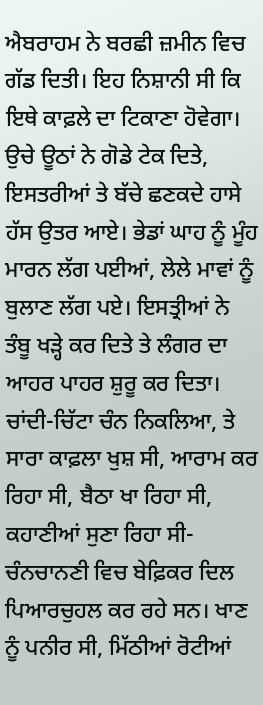ਐਬਰਾਹਮ ਨੇ ਬਰਛੀ ਜ਼ਮੀਨ ਵਿਚ ਗੱਡ ਦਿਤੀ। ਇਹ ਨਿਸ਼ਾਨੀ ਸੀ ਕਿ ਇਥੇ ਕਾਫ਼ਲੇ ਦਾ ਟਿਕਾਣਾ ਹੋਵੇਗਾ। ਉਚੇ ਊਠਾਂ ਨੇ ਗੋਡੇ ਟੇਕ ਦਿਤੇ, ਇਸਤਰੀਆਂ ਤੇ ਬੱਚੇ ਛਣਕਦੇ ਹਾਸੇ ਹੱਸ ਉਤਰ ਆਏ। ਭੇਡਾਂ ਘਾਹ ਨੂੰ ਮੂੰਹ ਮਾਰਨ ਲੱਗ ਪਈਆਂ, ਲੇਲੇ ਮਾਵਾਂ ਨੂੰ ਬੁਲਾਣ ਲੱਗ ਪਏ। ਇਸਤ੍ਰੀਆਂ ਨੇ ਤੰਬੂ ਖੜ੍ਹੇ ਕਰ ਦਿਤੇ ਤੇ ਲੰਗਰ ਦਾ ਆਹਰ ਪਾਹਰ ਸ਼ੁਰੂ ਕਰ ਦਿਤਾ।
ਚਾਂਦੀ-ਚਿੱਟਾ ਚੰਨ ਨਿਕਲਿਆ, ਤੇ ਸਾਰਾ ਕਾਫ਼ਲਾ ਖੁਸ਼ ਸੀ, ਆਰਾਮ ਕਰ ਰਿਹਾ ਸੀ, ਬੈਠਾ ਖਾ ਰਿਹਾ ਸੀ, ਕਹਾਣੀਆਂ ਸੁਣਾ ਰਿਹਾ ਸੀ- ਚੰਨਚਾਨਣੀ ਵਿਚ ਬੇਫ਼ਿਕਰ ਦਿਲ ਪਿਆਰਚੁਹਲ ਕਰ ਰਹੇ ਸਨ। ਖਾਣ ਨੂੰ ਪਨੀਰ ਸੀ, ਮਿੱਠੀਆਂ ਰੋਟੀਆਂ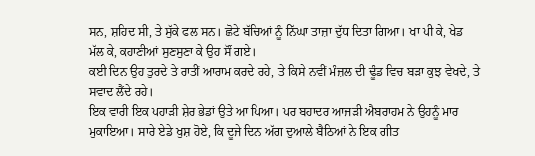ਸਨ, ਸ਼ਹਿਦ ਸੀ, ਤੇ ਸੁੱਕੇ ਫਲ ਸਨ। ਛੋਟੇ ਬੱਚਿਆਂ ਨੂੰ ਨਿੱਘਾ ਤਾਜ਼ਾ ਦੁੱਧ ਦਿਤਾ ਗਿਆ। ਖਾ ਪੀ ਕੇ, ਖੇਡ ਮੱਲ ਕੇ, ਕਹਾਣੀਆਂ ਸੁਣਸੁਣਾ ਕੇ ਉਹ ਸੌਂ ਗਏ।
ਕਈ ਦਿਨ ਉਹ ਤੁਰਦੇ ਤੇ ਰਾਤੀਂ ਆਰਾਮ ਕਰਦੇ ਰਹੇ, ਤੇ ਕਿਸੇ ਨਵੀਂ ਮੰਜ਼ਲ ਦੀ ਢੂੰਡ ਵਿਚ ਬੜਾ ਕੁਝ ਵੇਖਦੇ, ਤੇ ਸਵਾਦ ਲੈਂਦੇ ਰਹੇ।
ਇਕ ਵਾਰੀ ਇਕ ਪਹਾੜੀ ਸ਼ੇਰ ਭੇਡਾਂ ਉਤੇ ਆ ਪਿਆ। ਪਰ ਬਹਾਦਰ ਆਜੜੀ ਐਬਰਾਹਮ ਨੇ ਉਹਨੂੰ ਮਾਰ ਮੁਕਾਇਆ। ਸਾਰੇ ਏਡੇ ਖੁਸ਼ ਹੋਏ, ਕਿ ਦੂਜੇ ਦਿਨ ਅੱਗ ਦੁਆਲੇ ਬੈਠਿਆਂ ਨੇ ਇਕ ਗੀਤ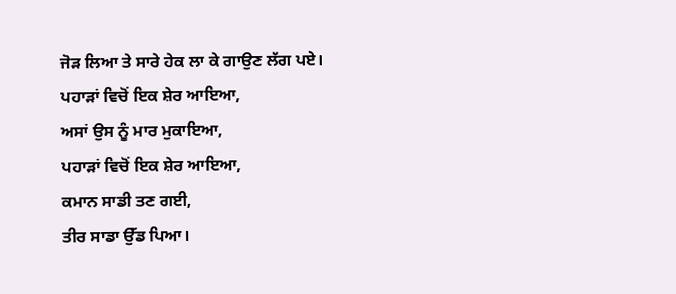ਜੋੜ ਲਿਆ ਤੇ ਸਾਰੇ ਹੇਕ ਲਾ ਕੇ ਗਾਉਣ ਲੱਗ ਪਏ।
ਪਹਾੜਾਂ ਵਿਚੋਂ ਇਕ ਸ਼ੇਰ ਆਇਆ,
ਅਸਾਂ ਉਸ ਨੂੰ ਮਾਰ ਮੁਕਾਇਆ,
ਪਹਾੜਾਂ ਵਿਚੋਂ ਇਕ ਸ਼ੇਰ ਆਇਆ,
ਕਮਾਨ ਸਾਡੀ ਤਣ ਗਈ,
ਤੀਰ ਸਾਡਾ ਉੱਡ ਪਿਆ।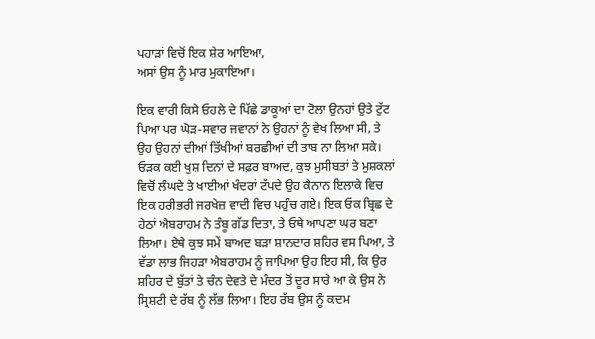ਪਹਾੜਾਂ ਵਿਚੋਂ ਇਕ ਸ਼ੇਰ ਆਇਆ,
ਅਸਾਂ ਉਸ ਨੂੰ ਮਾਰ ਮੁਕਾਇਆ।

ਇਕ ਵਾਰੀ ਕਿਸੇ ਓਹਲੇ ਦੇ ਪਿੱਛੇ ਡਾਕੂਆਂ ਦਾ ਟੋਲਾ ਉਨਹਾਂ ਉਤੇ ਟੁੱਟ ਪਿਆ ਪਰ ਘੋੜ-ਸਵਾਰ ਜਵਾਨਾਂ ਨੇ ਉਹਨਾਂ ਨੂੰ ਵੇਖ ਲਿਆ ਸੀ, ਤੇ ਉਹ ਉਹਨਾਂ ਦੀਆਂ ਤਿੱਖੀਆਂ ਬਰਛੀਆਂ ਦੀ ਤਾਬ ਨਾ ਲਿਆ ਸਕੇ।
ਓੜਕ ਕਈ ਖੁਸ਼ ਦਿਨਾਂ ਦੇ ਸਫ਼ਰ ਬਾਅਦ, ਕੁਝ ਮੁਸੀਬਤਾਂ ਤੇ ਮੁਸ਼ਕਲਾਂ ਵਿਚੋਂ ਲੰਘਦੇ ਤੇ ਖਾਈਆਂ ਖੰਦਰਾਂ ਟੱਪਦੇ ਉਹ ਕੈਨਾਨ ਇਲਾਕੇ ਵਿਚ ਇਕ ਹਰੀਭਰੀ ਜਰਖੇਜ਼ ਵਾਦੀ ਵਿਚ ਪਹੁੰਚ ਗਏ। ਇਕ ਓਕ ਬ੍ਰਿਛ ਦੇ ਹੇਠਾਂ ਐਬਰਾਹਮ ਨੇ ਤੰਬੂ ਗੱਡ ਦਿਤਾ, ਤੇ ਓਥੇ ਆਪਣਾ ਘਰ ਬਣਾ ਲਿਆ। ਏਥੇ ਕੁਝ ਸਮੇਂ ਬਾਅਦ ਬੜਾ ਸ਼ਾਨਦਾਰ ਸ਼ਹਿਰ ਵਸ ਪਿਆ, ਤੇ ਵੱਡਾ ਲਾਭ ਜਿਹੜਾ ਐਬਰਾਹਮ ਨੂੰ ਜਾਪਿਆ ਉਹ ਇਹ ਸੀ, ਕਿ ਉਰ ਸ਼ਹਿਰ ਦੇ ਬੁੱਤਾਂ ਤੇ ਚੰਨ ਦੇਵਤੇ ਦੇ ਮੰਦਰ ਤੋਂ ਦੂਰ ਸਾਰੇ ਆ ਕੇ ਉਸ ਨੇ ਸ੍ਰਿਸ਼ਟੀ ਦੇ ਰੱਬ ਨੂੰ ਲੱਭ ਲਿਆ। ਇਹ ਰੱਬ ਉਸ ਨੂੰ ਕਦਮ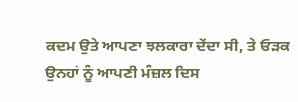ਕਦਮ ਉਤੇ ਆਪਣਾ ਝਲਕਾਰਾ ਦੇਂਦਾ ਸੀ, ਤੇ ਓੜਕ ਉਨਹਾਂ ਨੂੰ ਆਪਣੀ ਮੰਜ਼ਲ ਦਿਸ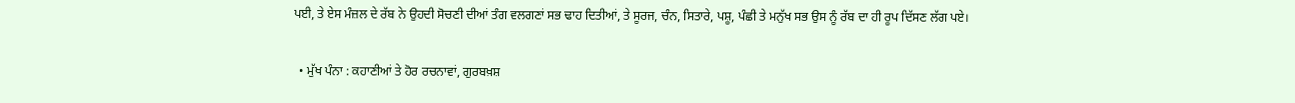ਪਈ, ਤੇ ਏਸ ਮੰਜ਼ਲ ਦੇ ਰੱਬ ਨੇ ਉਹਦੀ ਸੋਚਣੀ ਦੀਆਂ ਤੰਗ ਵਲਗਣਾਂ ਸਭ ਢਾਹ ਦਿਤੀਆਂ, ਤੇ ਸੂਰਜ, ਚੰਨ, ਸਿਤਾਰੇ, ਪਸ਼ੂ, ਪੰਛੀ ਤੇ ਮਨੁੱਖ ਸਭ ਉਸ ਨੂੰ ਰੱਬ ਦਾ ਹੀ ਰੂਪ ਦਿੱਸਣ ਲੱਗ ਪਏ।

  • ਮੁੱਖ ਪੰਨਾ : ਕਹਾਣੀਆਂ ਤੇ ਹੋਰ ਰਚਨਾਵਾਂ, ਗੁਰਬਖ਼ਸ਼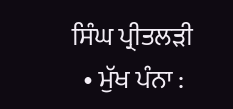ਸਿੰਘ ਪ੍ਰੀਤਲੜੀ
  • ਮੁੱਖ ਪੰਨਾ :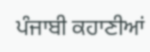ਪੰਜਾਬੀ ਕਹਾਣੀਆਂ